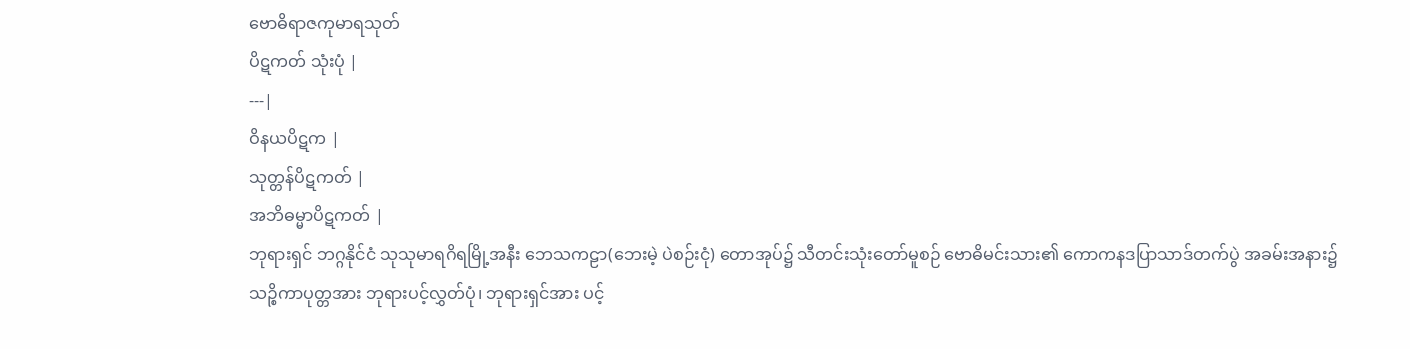ဗောဓိရာဇကုမာရသုတ်
ပိဋကတ် သုံးပုံ |
---|
ဝိနယပိဋက |
သုတ္တန်ပိဋကတ် |
အဘိဓမ္မာပိဋကတ် |
ဘုရားရှင် ဘဂ္ဂနိုင်ငံ သုသုမာရဂိရမြို့အနီး ဘေသကဠာ(ဘေးမဲ့ ပဲစဉ်းငုံ) တောအုပ်၌ သီတင်းသုံးတော်မူစဉ် ဗောဓိမင်းသား၏ ကောကနဒပြာသာဒ်တက်ပွဲ အခမ်းအနား၌ သဉ္စိကာပုတ္တအား ဘုရားပင့်လွှတ်ပုံ၊ ဘုရားရှင်အား ပင့်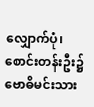လျှောက်ပုံ၊ စောင်းတန်းဦး၌ ဗောဓိမင်းသား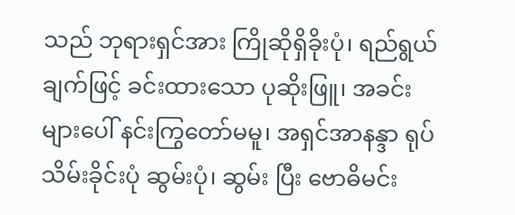သည် ဘုရားရှင်အား ကြိုဆိုရှိခိုးပုံ၊ ရည်ရွယ်ချက်ဖြင့် ခင်းထားသော ပုဆိုးဖြူ၊ အခင်းများပေါ် နင်းကြွတော်မမူ၊ အရှင်အာနန္ဒာ ရုပ်သိမ်းခိုင်းပုံ ဆွမ်းပုံ၊ ဆွမ်း ပြီး ဗောဓိမင်း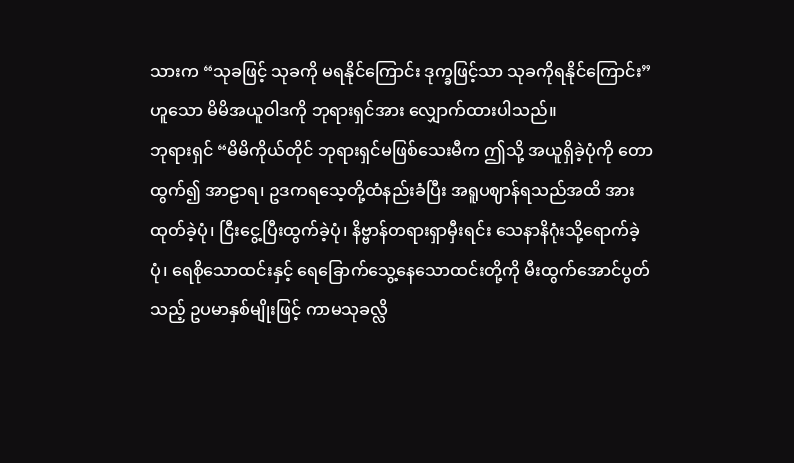သားက “သုခဖြင့် သုခကို မရနိုင်ကြောင်း ဒုက္ခဖြင့်သာ သုခကိုရနိုင်ကြောင်း”ဟူသော မိမိအယူဝါဒကို ဘုရားရှင်အား လျှောက်ထားပါသည်။
ဘုရားရှင် “မိမိကိုယ်တိုင် ဘုရားရှင်မဖြစ်သေးမီက ဤသို့ အယူရှိခဲ့ပုံကို တောထွက်၍ အာဠာရ၊ ဥဒကရသေ့တို့ထံနည်းခံပြီး အရူပဈာန်ရသည်အထိ အားထုတ်ခဲ့ပုံ၊ ငြီးငွေ့ပြီးထွက်ခဲ့ပုံ၊ နိဗ္ဗာန်တရားရှာမှီးရင်း သေနာနိဂုံးသို့ရောက်ခဲ့ပုံ၊ ရေစိုသောထင်းနှင့် ရေခြောက်သွေ့နေသောထင်းတို့ကို မီးထွက်အောင်ပွတ်သည့် ဥပမာနှစ်မျိုးဖြင့် ကာမသုခလ္လိ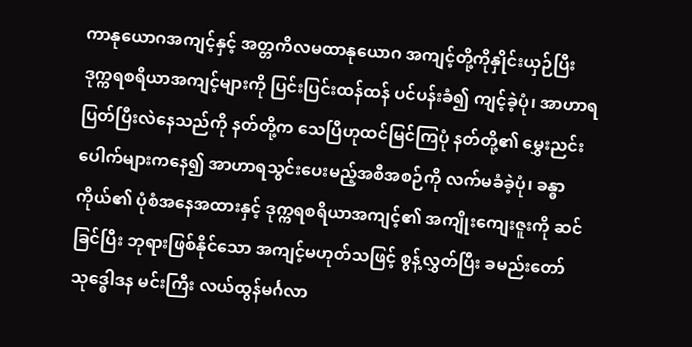ကာနုယောဂအကျင့်နှင့် အတ္တကိလမထာနုယောဂ အကျင့်တို့ကိုနှိုင်းယှဉ်ပြီး ဒုက္ကရစရိယာအကျင့်များကို ပြင်းပြင်းထန်ထန် ပင်ပန်းခံ၍ ကျင့်ခဲ့ပုံ၊ အာဟာရပြတ်ပြီးလဲနေသည်ကို နတ်တို့က သေပြီဟုထင်မြင်ကြပုံ နတ်တို့၏ မွှေးညင်းပေါက်များကနေ၍ အာဟာရသွင်းပေးမည့်အစီအစဉ်ကို လက်မခံခဲ့ပုံ၊ ခန္ဓာကိုယ်၏ ပုံစံအနေအထားနှင့် ဒုက္ကရစရိယာအကျင့်၏ အကျိုးကျေးဇူးကို ဆင်ခြင်ပြီး ဘုရားဖြစ်နိုင်သော အကျင့်မဟုတ်သဖြင့် စွန့်လွှတ်ပြီး ခမည်းတော် သုဒ္ဓေါဒန မင်းကြီး လယ်ထွန်မင်္ဂလာ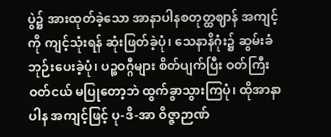ပွဲ၌ အားထုတ်ခဲ့သော အာနာပါနစတုတ္ထဈာန် အကျင့်ကို ကျင့်သုံးရန် ဆုံးဖြတ်ခဲ့ပုံ၊ သေနာနိဂုံး၌ ဆွမ်းခံဘုဉ်းပေးခဲ့ပုံ၊ ပဉ္စဝဂ္ဂီများ စိတ်ပျက်ပြီး ဝတ်ကြီးဝတ်ငယ် မပြုတော့ဘဲ ထွက်ခွာသွားကြပုံ၊ ထိုအာနာပါန အကျင့်ဖြင့် ပု-ဒိ-အာ ဝိဇ္ဇာဉာဏ်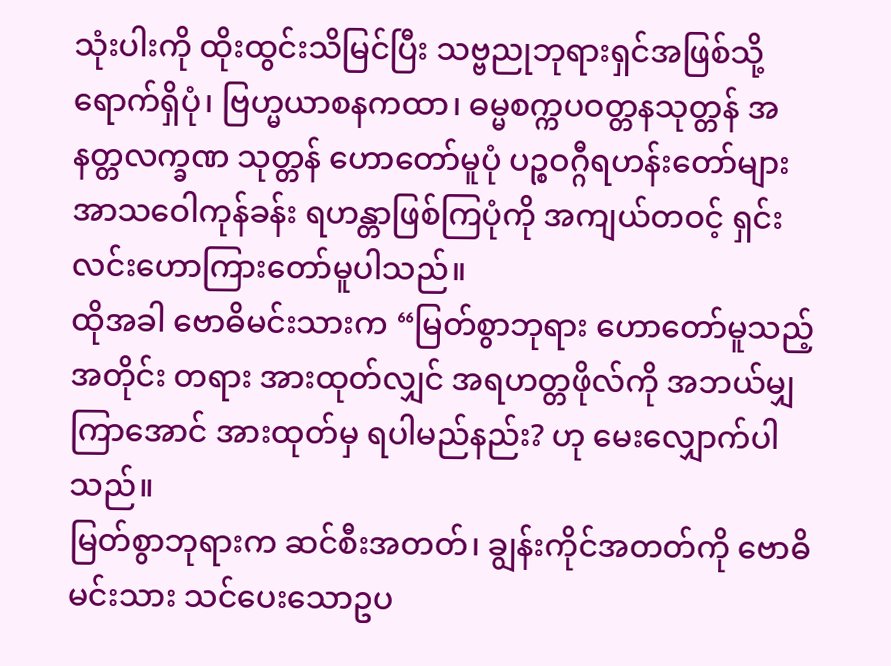သုံးပါးကို ထိုးထွင်းသိမြင်ပြီး သဗ္ဗညုဘုရားရှင်အဖြစ်သို့ ရောက်ရှိပုံ၊ ဗြဟ္မယာစနကထာ၊ ဓမ္မစက္ကပဝတ္တနသုတ္တန် အနတ္တလက္ခဏ သုတ္တန် ဟောတော်မူပုံ ပဉ္စဝဂ္ဂီရဟန်းတော်များ အာသဝေါကုန်ခန်း ရဟန္တာဖြစ်ကြပုံကို အကျယ်တဝင့် ရှင်းလင်းဟောကြားတော်မူပါသည်။
ထိုအခါ ဗောဓိမင်းသားက “မြတ်စွာဘုရား ဟောတော်မူသည့်အတိုင်း တရား အားထုတ်လျှင် အရဟတ္တဖိုလ်ကို အဘယ်မျှကြာအောင် အားထုတ်မှ ရပါမည်နည်း? ဟု မေးလျှောက်ပါသည်။
မြတ်စွာဘုရားက ဆင်စီးအတတ်၊ ချွန်းကိုင်အတတ်ကို ဗောဓိမင်းသား သင်ပေးသောဥပ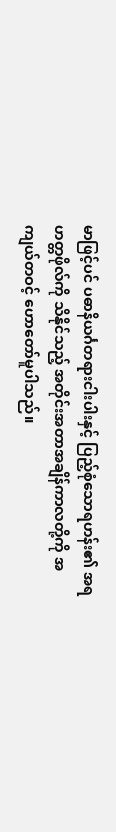မာဖြင့်ပင် ပဓာနိယင်္ဂတရားငါးပါးနှင့် ပြည့်စုံသောရဟန်း၏ အရဟတ္တဖိုလ်ကို သိနိုင်သည့် အတိုင်းအတာအချိန်ကာလတို့ကို အကျယ်တဝင့် ဟောတော်မူပါသည်။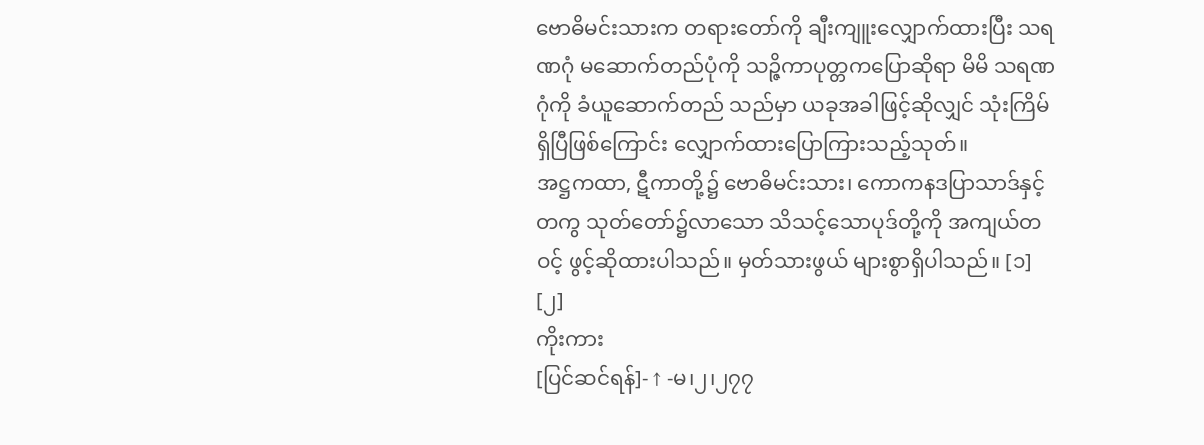ဗောဓိမင်းသားက တရားတော်ကို ချီးကျူးလျှောက်ထားပြီး သရဏဂုံ မဆောက်တည်ပုံကို သဉ္ဇိကာပုတ္တကပြောဆိုရာ မိမိ သရဏဂုံကို ခံယူဆောက်တည် သည်မှာ ယခုအခါဖြင့်ဆိုလျှင် သုံးကြိမ်ရှိပြီဖြစ်ကြောင်း လျှောက်ထားပြောကြားသည့်သုတ်။
အဋ္ဌကထာ, ဋီကာတို့၌ ဗောဓိမင်းသား၊ ကောကနဒပြာသာဒ်နှင့်တကွ သုတ်တော်၌လာသော သိသင့်သောပုဒ်တို့ကို အကျယ်တဝင့် ဖွင့်ဆိုထားပါသည်။ မှတ်သားဖွယ် များစွာရှိပါသည်။ [၁] [၂]
ကိုးကား
[ပြင်ဆင်ရန်]- ↑ -မ၊၂၊၂၇၇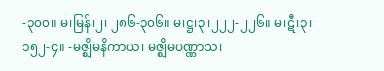-၃၀၀။ မ၊မြန်၊၂၊ ၂၈၆-၃၀၆။ မ၊ဋ္ဌ၊၃၊၂၂၂-၂၂၆။ မ၊ဋီ၊၃၊၁၅၂-၄။ -မဇ္ဈိမနိကာယ၊ မဇ္ဈိမပဏ္ဏာသ၊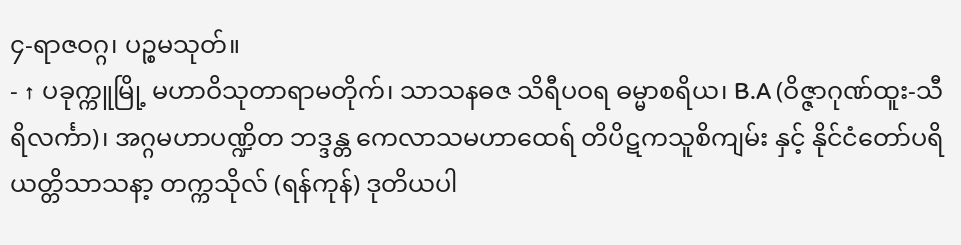၄-ရာဇဝဂ္ဂ၊ ပဉ္စမသုတ်။
- ↑ ပခုက္ကူမြို့ မဟာဝိသုတာရာမတိုက်၊ သာသနဓဇ သိရီပဝရ ဓမ္မာစရိယ၊ B.A (ဝိဇ္ဇာဂုဏ်ထူး-သီရိလင်္ကာ)၊ အဂ္ဂမဟာပဏ္ဍိတ ဘဒ္ဒန္တ ကေလာသမဟာထေရ် တိပိဋကသူစိကျမ်း နှင့် နိုင်ငံတော်ပရိယတ္တိသာသနာ့ တက္ကသိုလ် (ရန်ကုန်) ဒုတိယပါ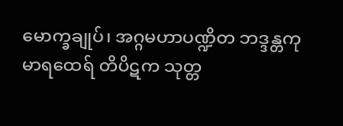မောက္ခချုပ်၊ အဂ္ဂမဟာပဏ္ဍိတ ဘဒ္ဒန္တကုမာရထေရ် တိပိဋက သုတ္တ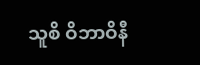သူစိ ဝိဘာဝိနီ